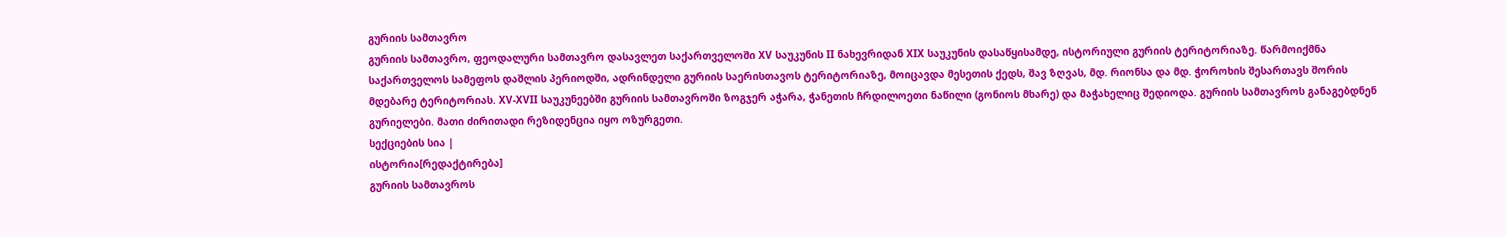გურიის სამთავრო
გურიის სამთავრო, ფეოდალური სამთავრო დასავლეთ საქართველოში XV საუკუნის II ნახევრიდან XIX საუკუნის დასაწყისამდე, ისტორიული გურიის ტერიტორიაზე. წარმოიქმნა საქართველოს სამეფოს დაშლის პერიოდში, ადრინდელი გურიის საერისთავოს ტერიტორიაზე, მოიცავდა მესეთის ქედს, შავ ზღვას, მდ. რიონსა და მდ. ჭოროხის შესართავს შორის მდებარე ტერიტორიას. XV-XVII საუკუნეებში გურიის სამთავროში ზოგჯერ აჭარა, ჭანეთის ჩრდილოეთი ნაწილი (გონიოს მხარე) და მაჭახელიც შედიოდა. გურიის სამთავროს განაგებდნენ გურიელები. მათი ძირითადი რეზიდენცია იყო ოზურგეთი.
სექციების სია |
ისტორია[რედაქტირება]
გურიის სამთავროს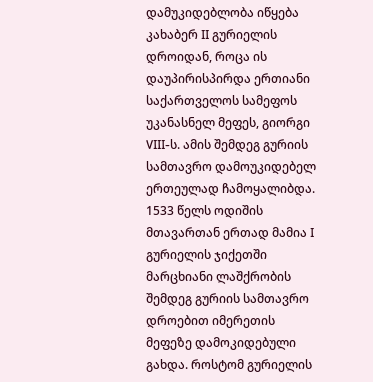დამუკიდებლობა იწყება კახაბერ II გურიელის დროიდან, როცა ის დაუპირისპირდა ერთიანი საქართველოს სამეფოს უკანასნელ მეფეს, გიორგი VIII-ს. ამის შემდეგ გურიის სამთავრო დამოუკიდებელ ერთეულად ჩამოყალიბდა. 1533 წელს ოდიშის მთავართან ერთად მამია I გურიელის ჯიქეთში მარცხიანი ლაშქრობის შემდეგ გურიის სამთავრო დროებით იმერეთის მეფეზე დამოკიდებული გახდა. როსტომ გურიელის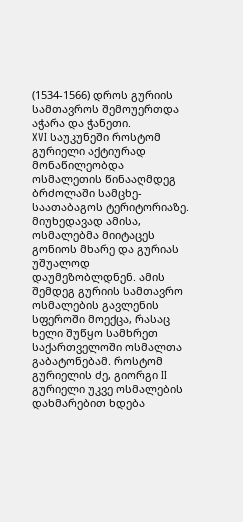(1534-1566) დროს გურიის სამთავროს შემოუერთდა აჭარა და ჭანეთი.
XVI საუკუნეში როსტომ გურიელი აქტიურად მონაწილეობდა ოსმალეთის წინააღმდეგ ბრძოლაში სამცხე-საათაბაგოს ტერიტორიაზე. მიუხედავად ამისა, ოსმალებმა მიიტაცეს გონიოს მხარე და გურიას უშუალოდ დაუმეზობლდნენ. ამის შემდეგ გურიის სამთავრო ოსმალების გავლენის სფეროში მოექცა, რასაც ხელი შუწყო სამხრეთ საქართველოში ოსმალთა გაბატონებამ. როსტომ გურიელის ძე, გიორგი II გურიელი უკვე ოსმალების დახმარებით ხდება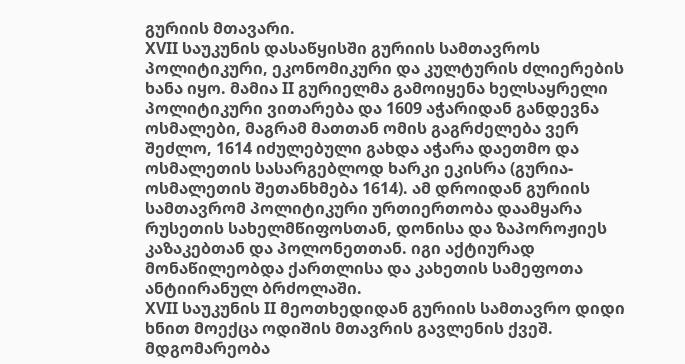გურიის მთავარი.
XVII საუკუნის დასაწყისში გურიის სამთავროს პოლიტიკური, ეკონომიკური და კულტურის ძლიერების ხანა იყო. მამია II გურიელმა გამოიყენა ხელსაყრელი პოლიტიკური ვითარება და 1609 აჭარიდან განდევნა ოსმალები, მაგრამ მათთან ომის გაგრძელება ვერ შეძლო, 1614 იძულებული გახდა აჭარა დაეთმო და ოსმალეთის სასარგებლოდ ხარკი ეკისრა (გურია-ოსმალეთის შეთანხმება 1614). ამ დროიდან გურიის სამთავრომ პოლიტიკური ურთიერთობა დაამყარა რუსეთის სახელმწიფოსთან, დონისა და ზაპოროჟიეს კაზაკებთან და პოლონეთთან. იგი აქტიურად მონაწილეობდა ქართლისა და კახეთის სამეფოთა ანტიირანულ ბრძოლაში.
XVII საუკუნის II მეოთხედიდან გურიის სამთავრო დიდი ხნით მოექცა ოდიშის მთავრის გავლენის ქვეშ. მდგომარეობა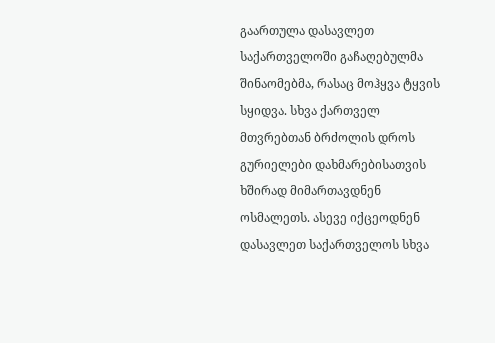გაართულა დასავლეთ საქართველოში გაჩაღებულმა შინაომებმა, რასაც მოჰყვა ტყვის სყიდვა. სხვა ქართველ მთვრებთან ბრძოლის დროს გურიელები დახმარებისათვის ხშირად მიმართავდნენ ოსმალეთს. ასევე იქცეოდნენ დასავლეთ საქართველოს სხვა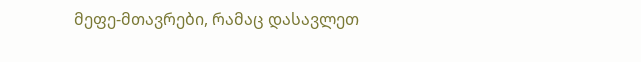მეფე-მთავრები, რამაც დასავლეთ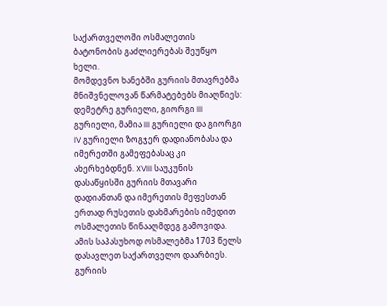საქართველოში ოსმალეთის ბატონობის გაძლიერებას შეუწყო ხელი.
მომდევნო ხანებში გურიის მთავრებმა მნიშვნელოვან წარმატებებს მიაღწიეს: დემეტრე გურიელი, გიორგი III გურიელი, მამია III გურიელი და გიორგი IV გურიელი ზოგჯერ დადიანობასა და იმერეთში გამეფებასაც კი ახერხებდნენ. XVIII საუკუნის დასაწყისში გურიის მთავარი დადიანთან და იმერეთის მეფესთან ერთად რუსეთის დახმარების იმედით ოსმალეთის წინააღმდეგ გამოვიდა. ამის საპასუხოდ ოსმალებმა 1703 წელს დასავლეთ საქართველო დაარბიეს. გურიის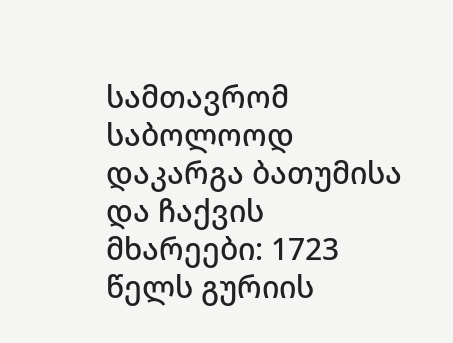სამთავრომ საბოლოოდ დაკარგა ბათუმისა და ჩაქვის მხარეები: 1723 წელს გურიის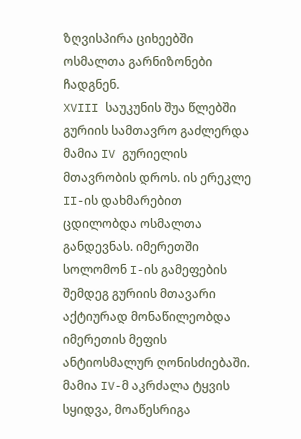ზღვისპირა ციხეებში ოსმალთა გარნიზონები ჩადგნენ.
XVIII საუკუნის შუა წლებში გურიის სამთავრო გაძლერდა მამია IV გურიელის მთავრობის დროს. ის ერეკლე II-ის დახმარებით ცდილობდა ოსმალთა განდევნას. იმერეთში სოლომონ I-ის გამეფების შემდეგ გურიის მთავარი აქტიურად მონაწილეობდა იმერეთის მეფის ანტიოსმალურ ღონისძიებაში. მამია IV-მ აკრძალა ტყვის სყიდვა, მოაწესრიგა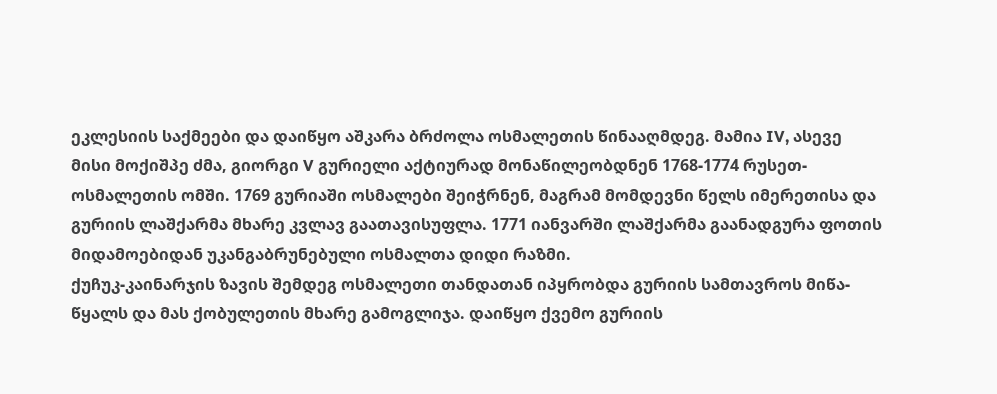ეკლესიის საქმეები და დაიწყო აშკარა ბრძოლა ოსმალეთის წინააღმდეგ. მამია IV, ასევე მისი მოქიშპე ძმა, გიორგი V გურიელი აქტიურად მონაწილეობდნენ 1768-1774 რუსეთ-ოსმალეთის ომში. 1769 გურიაში ოსმალები შეიჭრნენ, მაგრამ მომდევნი წელს იმერეთისა და გურიის ლაშქარმა მხარე კვლავ გაათავისუფლა. 1771 იანვარში ლაშქარმა გაანადგურა ფოთის მიდამოებიდან უკანგაბრუნებული ოსმალთა დიდი რაზმი.
ქუჩუკ-კაინარჯის ზავის შემდეგ ოსმალეთი თანდათან იპყრობდა გურიის სამთავროს მიწა-წყალს და მას ქობულეთის მხარე გამოგლიჯა. დაიწყო ქვემო გურიის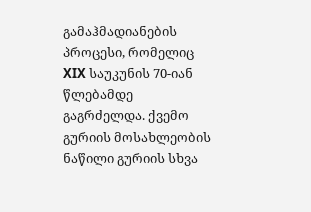გამაჰმადიანების პროცესი, რომელიც XIX საუკუნის 70-იან წლებამდე გაგრძელდა. ქვემო გურიის მოსახლეობის ნაწილი გურიის სხვა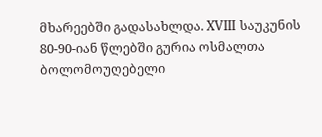მხარეებში გადასახლდა. XVIII საუკუნის 80-90-იან წლებში გურია ოსმალთა ბოლომოუღებელი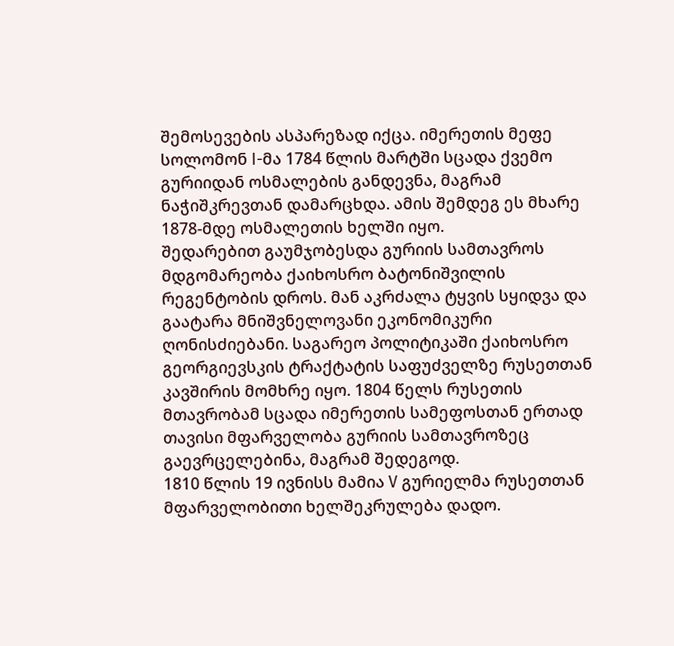შემოსევების ასპარეზად იქცა. იმერეთის მეფე სოლომონ I-მა 1784 წლის მარტში სცადა ქვემო გურიიდან ოსმალების განდევნა, მაგრამ ნაჭიშკრევთან დამარცხდა. ამის შემდეგ ეს მხარე 1878-მდე ოსმალეთის ხელში იყო.
შედარებით გაუმჯობესდა გურიის სამთავროს მდგომარეობა ქაიხოსრო ბატონიშვილის რეგენტობის დროს. მან აკრძალა ტყვის სყიდვა და გაატარა მნიშვნელოვანი ეკონომიკური ღონისძიებანი. საგარეო პოლიტიკაში ქაიხოსრო გეორგიევსკის ტრაქტატის საფუძველზე რუსეთთან კავშირის მომხრე იყო. 1804 წელს რუსეთის მთავრობამ სცადა იმერეთის სამეფოსთან ერთად თავისი მფარველობა გურიის სამთავროზეც გაევრცელებინა, მაგრამ შედეგოდ.
1810 წლის 19 ივნისს მამია V გურიელმა რუსეთთან მფარველობითი ხელშეკრულება დადო.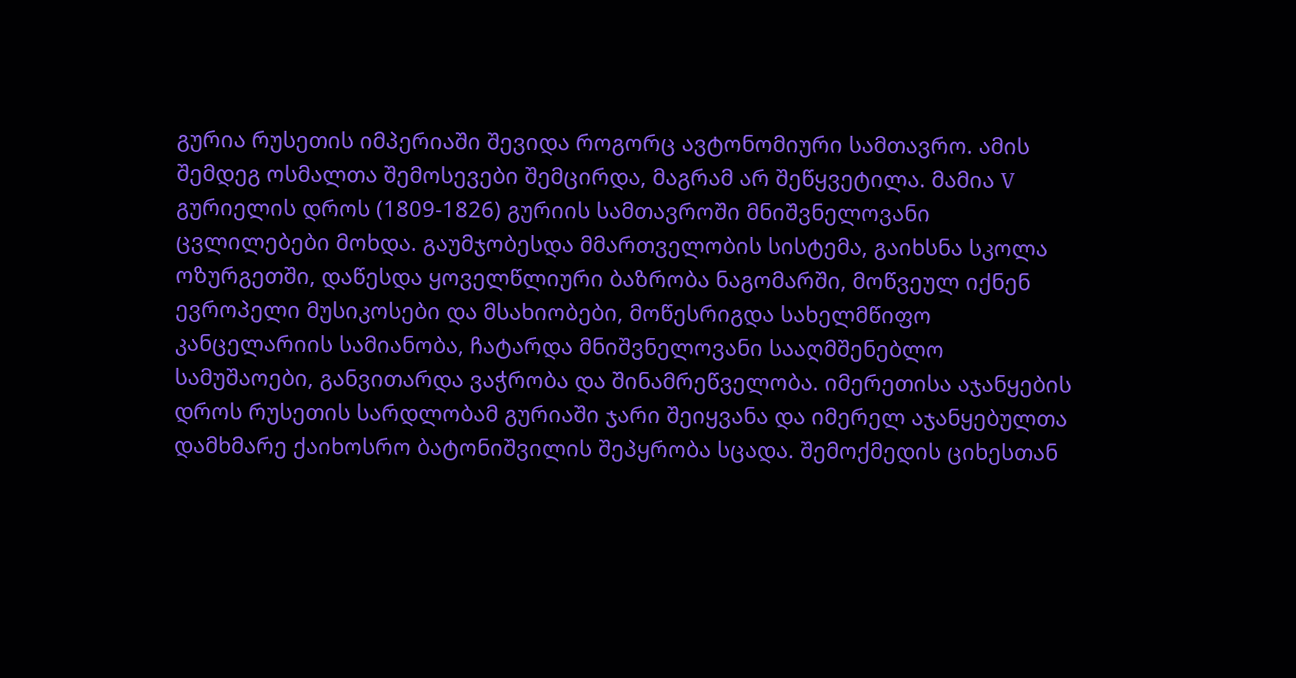გურია რუსეთის იმპერიაში შევიდა როგორც ავტონომიური სამთავრო. ამის შემდეგ ოსმალთა შემოსევები შემცირდა, მაგრამ არ შეწყვეტილა. მამია V გურიელის დროს (1809-1826) გურიის სამთავროში მნიშვნელოვანი ცვლილებები მოხდა. გაუმჯობესდა მმართველობის სისტემა, გაიხსნა სკოლა ოზურგეთში, დაწესდა ყოველწლიური ბაზრობა ნაგომარში, მოწვეულ იქნენ ევროპელი მუსიკოსები და მსახიობები, მოწესრიგდა სახელმწიფო კანცელარიის სამიანობა, ჩატარდა მნიშვნელოვანი სააღმშენებლო სამუშაოები, განვითარდა ვაჭრობა და შინამრეწველობა. იმერეთისა აჯანყების დროს რუსეთის სარდლობამ გურიაში ჯარი შეიყვანა და იმერელ აჯანყებულთა დამხმარე ქაიხოსრო ბატონიშვილის შეპყრობა სცადა. შემოქმედის ციხესთან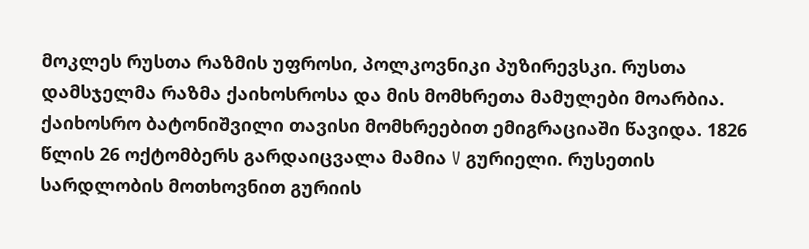მოკლეს რუსთა რაზმის უფროსი, პოლკოვნიკი პუზირევსკი. რუსთა დამსჯელმა რაზმა ქაიხოსროსა და მის მომხრეთა მამულები მოარბია. ქაიხოსრო ბატონიშვილი თავისი მომხრეებით ემიგრაციაში წავიდა. 1826 წლის 26 ოქტომბერს გარდაიცვალა მამია V გურიელი. რუსეთის სარდლობის მოთხოვნით გურიის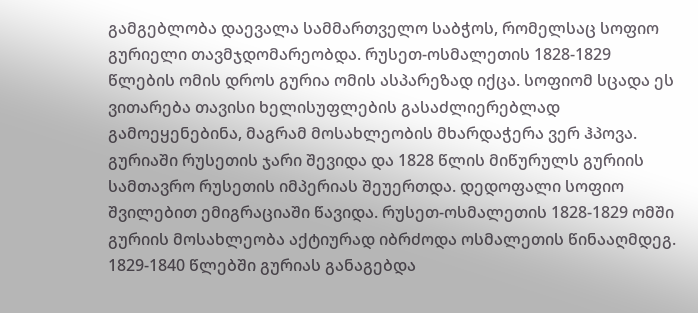გამგებლობა დაევალა სამმართველო საბჭოს, რომელსაც სოფიო გურიელი თავმჯდომარეობდა. რუსეთ-ოსმალეთის 1828-1829 წლების ომის დროს გურია ომის ასპარეზად იქცა. სოფიომ სცადა ეს ვითარება თავისი ხელისუფლების გასაძლიერებლად გამოეყენებინა, მაგრამ მოსახლეობის მხარდაჭერა ვერ ჰპოვა. გურიაში რუსეთის ჯარი შევიდა და 1828 წლის მიწურულს გურიის სამთავრო რუსეთის იმპერიას შეუერთდა. დედოფალი სოფიო შვილებით ემიგრაციაში წავიდა. რუსეთ-ოსმალეთის 1828-1829 ომში გურიის მოსახლეობა აქტიურად იბრძოდა ოსმალეთის წინააღმდეგ. 1829-1840 წლებში გურიას განაგებდა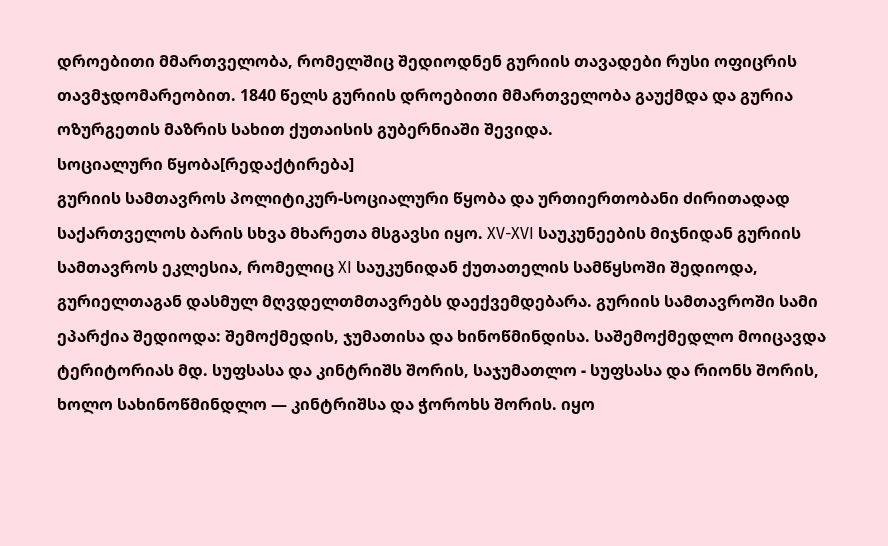დროებითი მმართველობა, რომელშიც შედიოდნენ გურიის თავადები რუსი ოფიცრის თავმჯდომარეობით. 1840 წელს გურიის დროებითი მმართველობა გაუქმდა და გურია ოზურგეთის მაზრის სახით ქუთაისის გუბერნიაში შევიდა.
სოციალური წყობა[რედაქტირება]
გურიის სამთავროს პოლიტიკურ-სოციალური წყობა და ურთიერთობანი ძირითადად საქართველოს ბარის სხვა მხარეთა მსგავსი იყო. XV-XVI საუკუნეების მიჯნიდან გურიის სამთავროს ეკლესია, რომელიც XI საუკუნიდან ქუთათელის სამწყსოში შედიოდა, გურიელთაგან დასმულ მღვდელთმთავრებს დაექვემდებარა. გურიის სამთავროში სამი ეპარქია შედიოდა: შემოქმედის, ჯუმათისა და ხინოწმინდისა. საშემოქმედლო მოიცავდა ტერიტორიას მდ. სუფსასა და კინტრიშს შორის, საჯუმათლო - სუფსასა და რიონს შორის, ხოლო სახინოწმინდლო — კინტრიშსა და ჭოროხს შორის. იყო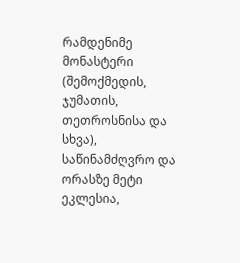რამდენიმე მონასტერი (შემოქმედის, ჯუმათის, თეთროსნისა და სხვა), საწინამძღვრო და ორასზე მეტი ეკლესია,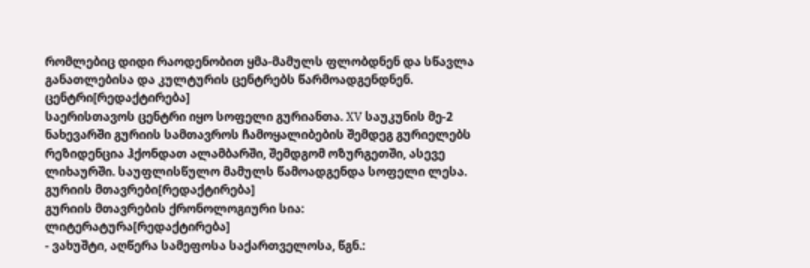რომლებიც დიდი რაოდენობით ყმა-მამულს ფლობდნენ და სწავლა განათლებისა და კულტურის ცენტრებს წარმოადგენდნენ.
ცენტრი[რედაქტირება]
საერისთავოს ცენტრი იყო სოფელი გურიანთა. XV საუკუნის მე-2 ნახევარში გურიის სამთავროს ჩამოყალიბების შემდეგ გურიელებს რეზიდენცია ჰქონდათ ალამბარში, შემდგომ ოზურგეთში, ასევე ლიხაურში. საუფლისწულო მამულს წამოადგენდა სოფელი ლესა.
გურიის მთავრები[რედაქტირება]
გურიის მთავრების ქრონოლოგიური სია:
ლიტერატურა[რედაქტირება]
- ვახუშტი, აღწერა სამეფოსა საქართველოსა, წგნ.: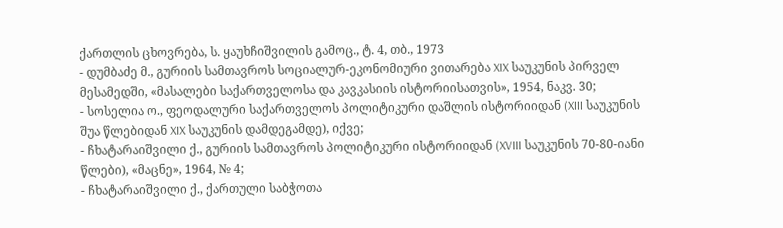ქართლის ცხოვრება, ს. ყაუხჩიშვილის გამოც., ტ. 4, თბ., 1973
- დუმბაძე მ., გურიის სამთავროს სოციალურ-ეკონომიური ვითარება XIX საუკუნის პირველ მესამედში, «მასალები საქართველოსა და კავკასიის ისტორიისათვის», 1954, ნაკვ. 30;
- სოსელია ო., ფეოდალური საქართველოს პოლიტიკური დაშლის ისტორიიდან (XIII საუკუნის შუა წლებიდან XIX საუკუნის დამდეგამდე), იქვე;
- ჩხატარაიშვილი ქ., გურიის სამთავროს პოლიტიკური ისტორიიდან (XVIII საუკუნის 70-80-იანი წლები), «მაცნე», 1964, № 4;
- ჩხატარაიშვილი ქ., ქართული საბჭოთა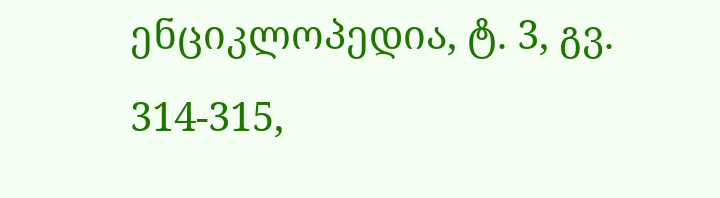ენციკლოპედია, ტ. 3, გვ. 314-315,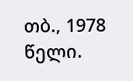თბ., 1978 წელი.